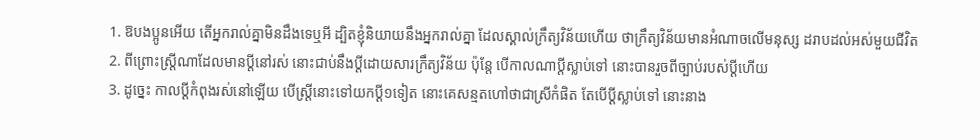1. ឱបងប្អូនអើយ តើអ្នករាល់គ្នាមិនដឹងទេឬអី ដ្បិតខ្ញុំនិយាយនឹងអ្នករាល់គ្នា ដែលស្គាល់ក្រឹត្យវិន័យហើយ ថាក្រឹត្យវិន័យមានអំណាចលើមនុស្ស ដរាបដល់អស់មួយជីវិត
2. ពីព្រោះស្ត្រីណាដែលមានប្ដីនៅរស់ នោះជាប់នឹងប្ដីដោយសារក្រឹត្យវិន័យ ប៉ុន្តែ បើកាលណាប្ដីស្លាប់ទៅ នោះបានរួចពីច្បាប់របស់ប្ដីហើយ
3. ដូច្នេះ កាលប្ដីកំពុងរស់នៅឡើយ បើស្ត្រីនោះទៅយកប្ដី១ទៀត នោះគេសន្មតហៅថាជាស្រីកំផិត តែបើប្ដីស្លាប់ទៅ នោះនាង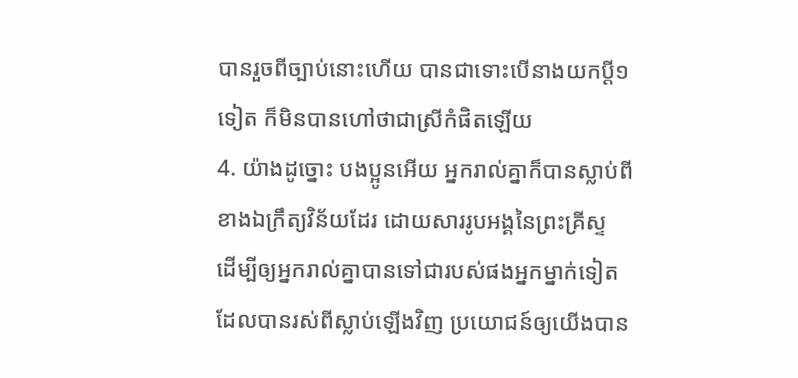បានរួចពីច្បាប់នោះហើយ បានជាទោះបើនាងយកប្ដី១ទៀត ក៏មិនបានហៅថាជាស្រីកំផិតឡើយ
4. យ៉ាងដូច្នោះ បងប្អូនអើយ អ្នករាល់គ្នាក៏បានស្លាប់ពីខាងឯក្រឹត្យវិន័យដែរ ដោយសាររូបអង្គនៃព្រះគ្រីស្ទ ដើម្បីឲ្យអ្នករាល់គ្នាបានទៅជារបស់ផងអ្នកម្នាក់ទៀត ដែលបានរស់ពីស្លាប់ឡើងវិញ ប្រយោជន៍ឲ្យយើងបាន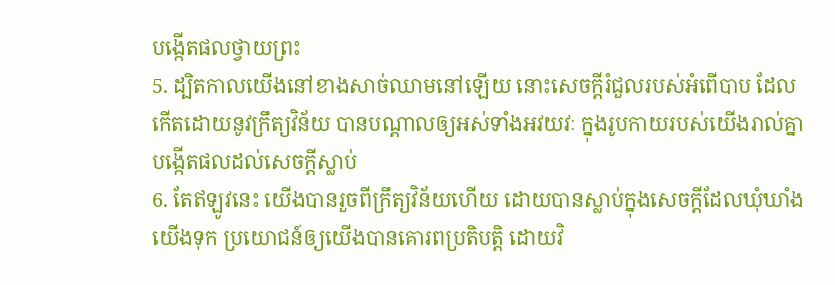បង្កើតផលថ្វាយព្រះ
5. ដ្បិតកាលយើងនៅខាងសាច់ឈាមនៅឡើយ នោះសេចក្តីរំជួលរបស់អំពើបាប ដែលកើតដោយនូវក្រឹត្យវិន័យ បានបណ្តាលឲ្យអស់ទាំងអវយវៈ ក្នុងរូបកាយរបស់យើងរាល់គ្នា បង្កើតផលដល់សេចក្តីស្លាប់
6. តែឥឡូវនេះ យើងបានរួចពីក្រឹត្យវិន័យហើយ ដោយបានស្លាប់ក្នុងសេចក្តីដែលឃុំឃាំងយើងទុក ប្រយោជន៍ឲ្យយើងបានគោរពប្រតិបត្តិ ដោយវិ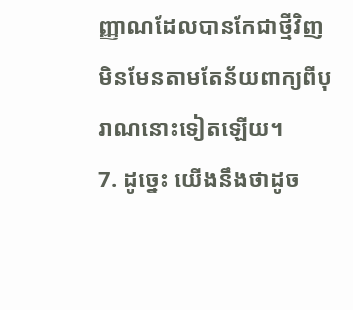ញ្ញាណដែលបានកែជាថ្មីវិញ មិនមែនតាមតែន័យពាក្យពីបុរាណនោះទៀតឡើយ។
7. ដូច្នេះ យើងនឹងថាដូច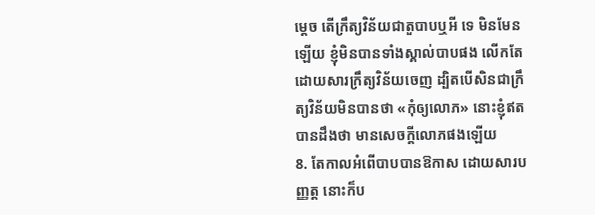ម្តេច តើក្រឹត្យវិន័យជាតួបាបឬអី ទេ មិនមែនឡើយ ខ្ញុំមិនបានទាំងស្គាល់បាបផង លើកតែដោយសារក្រឹត្យវិន័យចេញ ដ្បិតបើសិនជាក្រឹត្យវិន័យមិនបានថា «កុំឲ្យលោភ» នោះខ្ញុំឥតបានដឹងថា មានសេចក្តីលោភផងឡើយ
8. តែកាលអំពើបាបបានឱកាស ដោយសារបញ្ញត្ត នោះក៏ប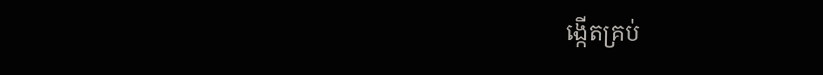ង្កើតគ្រប់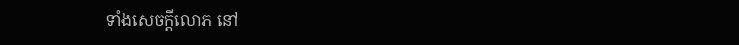ទាំងសេចក្តីលោភ នៅ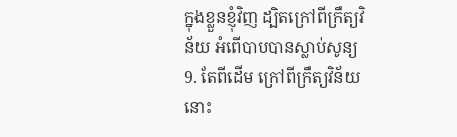ក្នុងខ្លួនខ្ញុំវិញ ដ្បិតក្រៅពីក្រឹត្យវិន័យ អំពើបាបបានស្លាប់សូន្យ
9. តែពីដើម ក្រៅពីក្រឹត្យវិន័យ នោះ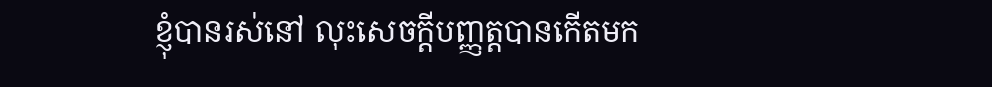ខ្ញុំបានរស់នៅ លុះសេចក្តីបញ្ញត្តបានកើតមក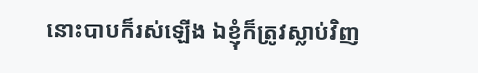នោះបាបក៏រស់ឡើង ឯខ្ញុំក៏ត្រូវស្លាប់វិញ